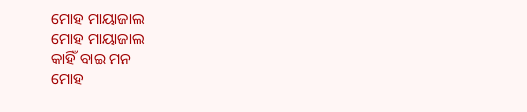ମୋହ ମାୟାଜାଲ
ମୋହ ମାୟାଜାଲ
କାହିଁ ବାଇ ମନ
ମୋହ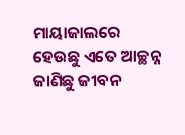ମାୟାଜାଲରେ
ହେଉଛୁ ଏତେ ଆଚ୍ଛନ୍ନ
ଜାଣିଛୁ ଜୀବନ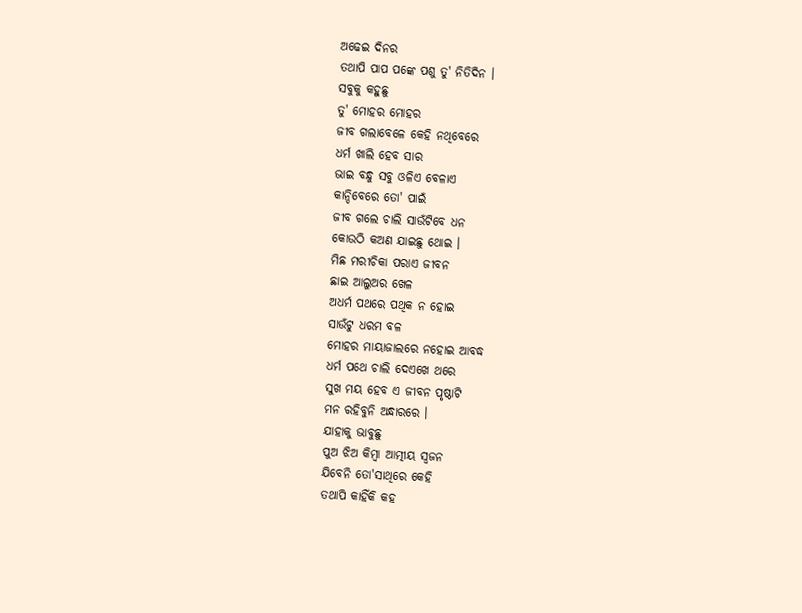ଅଢେଇ ଦିନର
ତଥାପି ପାପ ପଙ୍କେ ପଶୁ ତୁ' ନିତିଦିନ ।
ସବୁକୁ କହୁଛୁ
ତୁ' ମୋହର ମୋହର
ଜୀବ ଗଲାବେଳେ କେହି ନଥିବେରେ
ଧର୍ମ ଖାଲି ହେବ ସାର
ଭାଇ ବନ୍ଧୁ ସବୁ ଓଳିଏ ବେଳାଏ
କାନ୍ଦିବେରେ ତୋ' ପାଇଁ
ଜୀବ ଗଲେ ଚାଲି ସାଉଁଟିବେ ଧନ
କୋଉଠି କଅଣ ଯାଇଛୁ ଥୋଇ ।
ମିଛ ମରୀଚିକା ପରାଏ ଜୀବନ
ଛାଇ ଆଲୁଅର ଖେଳ
ଅଧର୍ମ ପଥରେ ପଥିକ ନ ହୋଇ
ସାଉଁଟୁ ଧରମ ବଳ
ମୋହର ମାୟାଜାଲରେ ନହୋଇ ଆବଦ୍ଧ
ଧର୍ମ ପଥେ ଚାଲି ଦେଏଖେ ଥରେ
ସୁଖ ମୟ ହେବ ଏ ଜୀବନ ପୃଷ୍ଠାଟି
ମନ ରହିବୁନି ଅନ୍ଧାରରେ ।
ଯାହାକୁ ଭାବୁଛୁ
ପୁଅ ଝିଅ କିମ୍ବା ଆତ୍ମୀୟ ସ୍ୱଜନ
ଯିବେନି ତୋ'ସାଥିରେ କେହି
ତଥାପି କାହିଁକି କହ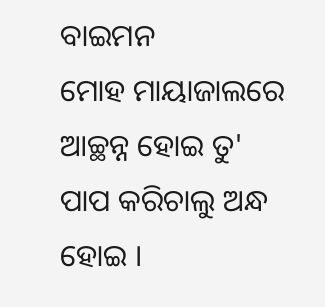ବାଇମନ
ମୋହ ମାୟାଜାଲରେ ଆଚ୍ଛନ୍ନ ହୋଇ ତୁ'
ପାପ କରିଚାଲୁ ଅନ୍ଧ ହୋଇ ।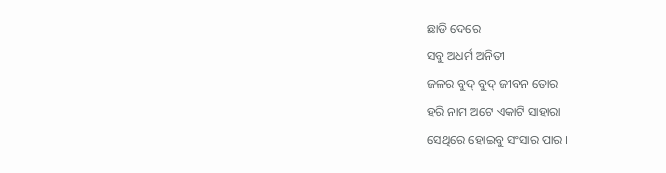ଛାଡି ଦେରେ
ସବୁ ଅଧର୍ମ ଅନିତୀ
ଜଳର ବୁଦ୍ ବୁଦ୍ ଜୀବନ ତୋର
ହରି ନାମ ଅଟେ ଏକାଟି ସାହାରା
ସେଥିରେ ହୋଇବୁ ସଂସାର ପାର ।